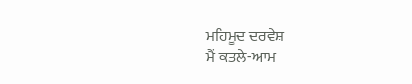ਮਹਿਮੂਦ ਦਰਵੇਸ਼
ਮੈਂ ਕਤਲੇ-ਆਮ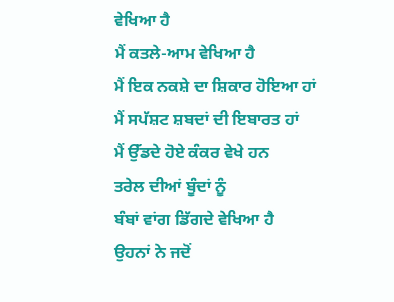ਵੇਖਿਆ ਹੈ
ਮੈਂ ਕਤਲੇ-ਆਮ ਵੇਖਿਆ ਹੈ
ਮੈਂ ਇਕ ਨਕਸ਼ੇ ਦਾ ਸ਼ਿਕਾਰ ਹੋਇਆ ਹਾਂ
ਮੈਂ ਸਪੱਸ਼ਟ ਸ਼ਬਦਾਂ ਦੀ ਇਬਾਰਤ ਹਾਂ
ਮੈਂ ਉੱਡਦੇ ਹੋਏ ਕੰਕਰ ਵੇਖੇ ਹਨ
ਤਰੇਲ ਦੀਆਂ ਬੂੰਦਾਂ ਨੂੰ
ਬੰਬਾਂ ਵਾਂਗ ਡਿੱਗਦੇ ਵੇਖਿਆ ਹੈ
ਉਹਨਾਂ ਨੇ ਜਦੋਂ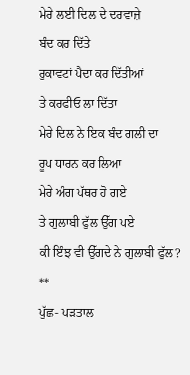ਮੇਰੇ ਲਈ ਦਿਲ ਦੇ ਦਰਵਾਜ਼ੇ
ਬੰਦ ਕਰ ਦਿੱਤੇ
ਰੁਕਾਵਟਾਂ ਪੈਦਾ ਕਰ ਦਿੱਤੀਆਂ
ਤੇ ਕਰਫੀਓ ਲਾ ਦਿੱਤਾ
ਮੇਰੇ ਦਿਲ ਨੇ ਇਕ ਬੰਦ ਗਲੀ ਦਾ
ਰੂਪ ਧਾਰਨ ਕਰ ਲਿਆ
ਮੇਰੇ ਅੰਗ ਪੱਥਰ ਹੋ ਗਏ
ਤੇ ਗੁਲਾਬੀ ਫੁੱਲ ਉੱਗ ਪਏ
ਕੀ ਇੰਝ ਵੀ ਉੱਗਦੇ ਨੇ ਗੁਲਾਬੀ ਫੁੱਲ?
**
ਪੁੱਛ- ਪੜਤਾਲ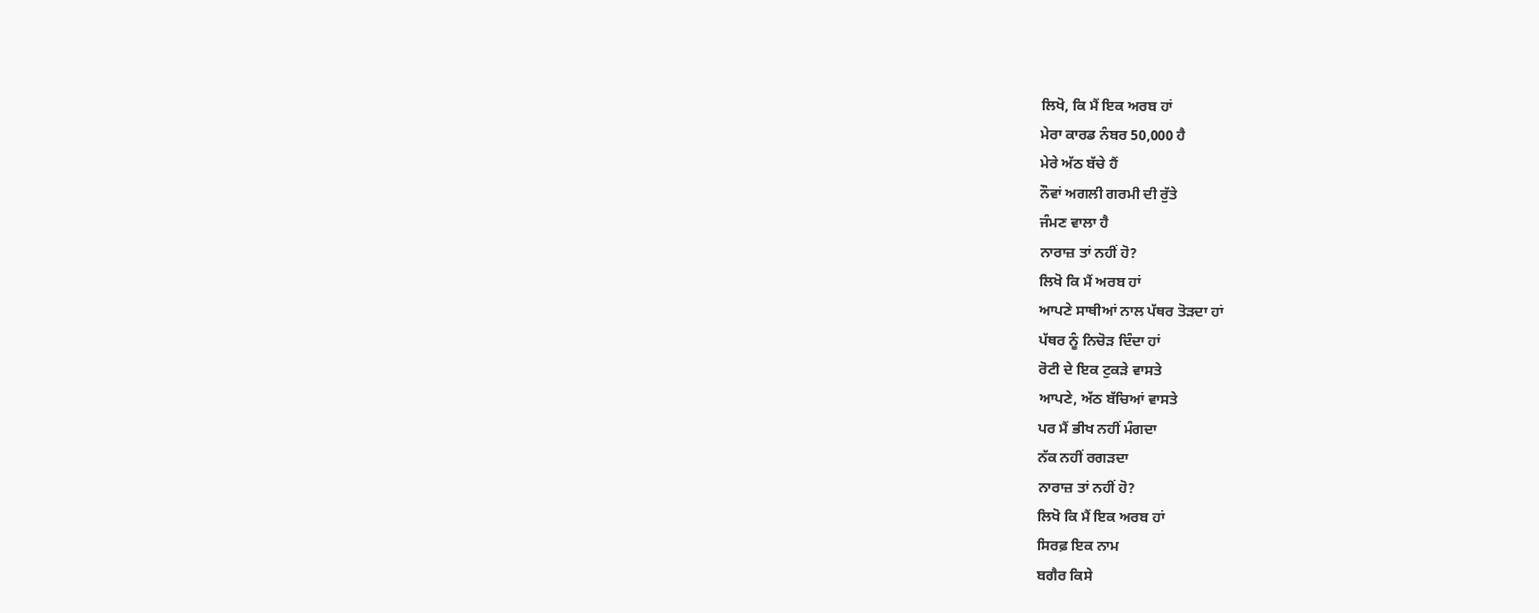ਲਿਖੋ, ਕਿ ਮੈਂ ਇਕ ਅਰਬ ਹਾਂ
ਮੇਰਾ ਕਾਰਡ ਨੰਬਰ 50,000 ਹੈ
ਮੇਰੇ ਅੱਠ ਬੱਚੇ ਹੈਂ
ਨੌਵਾਂ ਅਗਲੀ ਗਰਮੀ ਦੀ ਰੁੱਤੇ
ਜੰਮਣ ਵਾਲਾ ਹੈ
ਨਾਰਾਜ਼ ਤਾਂ ਨਹੀਂ ਹੋ?
ਲਿਖੋ ਕਿ ਮੈਂ ਅਰਬ ਹਾਂ
ਆਪਣੇ ਸਾਥੀਆਂ ਨਾਲ ਪੱਥਰ ਤੋੜਦਾ ਹਾਂ
ਪੱਥਰ ਨੂੰ ਨਿਚੋੜ ਦਿੰਦਾ ਹਾਂ
ਰੋਟੀ ਦੇ ਇਕ ਟੁਕੜੇ ਵਾਸਤੇ
ਆਪਣੇ, ਅੱਠ ਬੱਚਿਆਂ ਵਾਸਤੇ
ਪਰ ਮੈਂ ਭੀਖ ਨਹੀਂ ਮੰਗਦਾ
ਨੱਕ ਨਹੀਂ ਰਗੜਦਾ
ਨਾਰਾਜ਼ ਤਾਂ ਨਹੀਂ ਹੋ?
ਲਿਖੋ ਕਿ ਮੈਂ ਇਕ ਅਰਬ ਹਾਂ
ਸਿਰਫ਼ ਇਕ ਨਾਮ
ਬਗੈਰ ਕਿਸੇ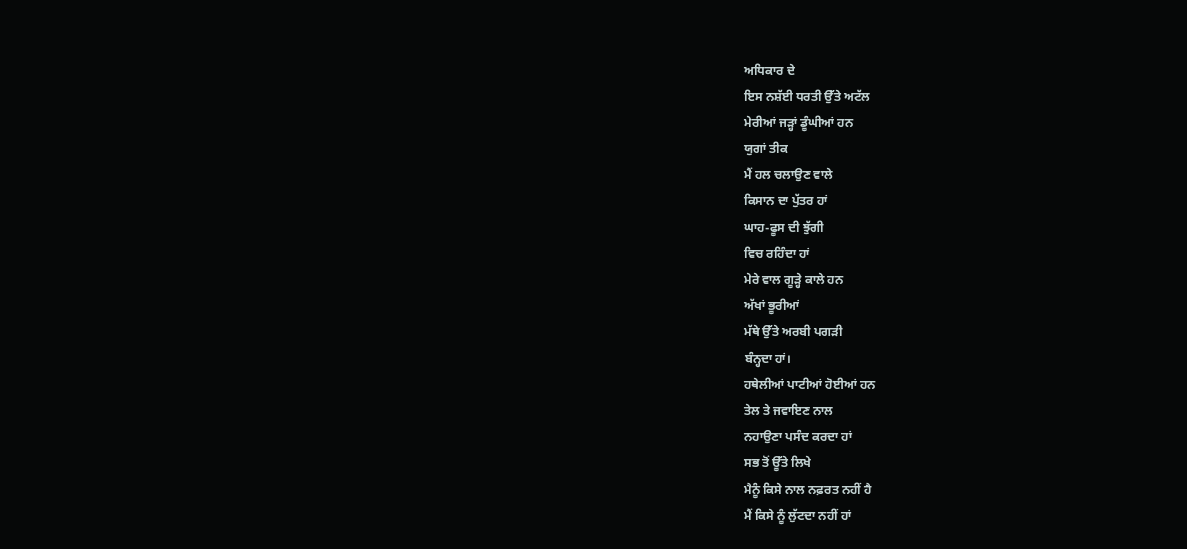ਅਧਿਕਾਰ ਦੇ
ਇਸ ਨਸ਼ੱਈ ਧਰਤੀ ਉੱਤੇ ਅਟੱਲ
ਮੇਰੀਆਂ ਜੜ੍ਹਾਂ ਡੂੰਘੀਆਂ ਹਨ
ਯੁਗਾਂ ਤੀਕ
ਮੈਂ ਹਲ ਚਲਾਉਣ ਵਾਲੇ
ਕਿਸਾਨ ਦਾ ਪੁੱਤਰ ਹਾਂ
ਘਾਹ-ਫੂਸ ਦੀ ਝੁੱਗੀ
ਵਿਚ ਰਹਿੰਦਾ ਹਾਂ
ਮੇਰੇ ਵਾਲ ਗੂੜ੍ਹੇ ਕਾਲੇ ਹਨ
ਅੱਖਾਂ ਭੂਰੀਆਂ
ਮੱਥੇ ਉੱਤੇ ਅਰਬੀ ਪਗੜੀ
ਬੰਨ੍ਹਦਾ ਹਾਂ।
ਹਥੇਲੀਆਂ ਪਾਟੀਆਂ ਹੋਈਆਂ ਹਨ
ਤੇਲ ਤੇ ਜਵਾਇਣ ਨਾਲ
ਨਹਾਉਣਾ ਪਸੰਦ ਕਰਦਾ ਹਾਂ
ਸਭ ਤੋਂ ਊੱਤੇ ਲਿਖੇ
ਮੈਨੂੰ ਕਿਸੇ ਨਾਲ ਨਫ਼ਰਤ ਨਹੀਂ ਹੈ
ਮੈਂ ਕਿਸੇ ਨੂੰ ਲੁੱਟਦਾ ਨਹੀਂ ਹਾਂ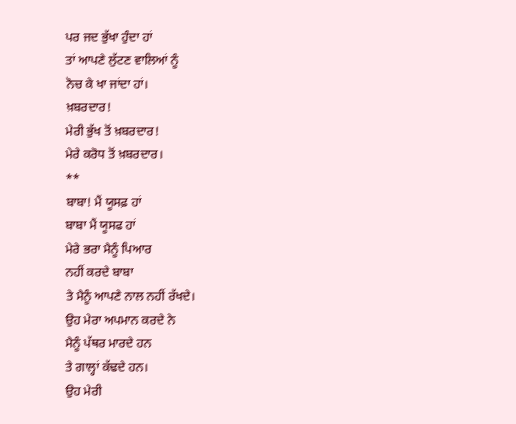ਪਰ ਜਦ ਭੁੱਖਾ ਹੁੰਦਾ ਹਾਂ
ਤਾਂ ਆਪਣੇ ਲੁੱਟਣ ਵਾਲਿਆਂ ਨੂੰ
ਨੋਚ ਕੇ ਖਾ ਜਾਂਦਾ ਹਾਂ।
ਖ਼ਬਰਦਾਰ!
ਮੇਰੀ ਭੁੱਖ ਤੋਂ ਖ਼ਬਰਦਾਰ!
ਮੇਰੇ ਕਰੋਧ ਤੋਂ ਖ਼ਬਰਦਾਰ।
**
ਬਾਬਾ! ਮੈਂ ਯੂਸਫ਼ ਹਾਂ
ਬਾਬਾ ਮੈਂ ਯੂਸਫ ਹਾਂ
ਮੇਰੇ ਭਰਾ ਮੈਨੂੰ ਪਿਆਰ
ਨਹੀਂ ਕਰਦੇ ਬਾਬਾ
ਤੇ ਮੈਨੂੰ ਆਪਣੇ ਨਾਲ ਨਹੀਂ ਰੱਖਦੇ।
ਉਹ ਮੇਰਾ ਅਪਮਾਨ ਕਰਦੇ ਨੇ
ਮੈਨੂੰ ਪੱਥਰ ਮਾਰਦੇ ਹਨ
ਤੇ ਗਾਲ੍ਹਾਂ ਕੱਢਦੇ ਹਨ।
ਉਹ ਮੇਰੀ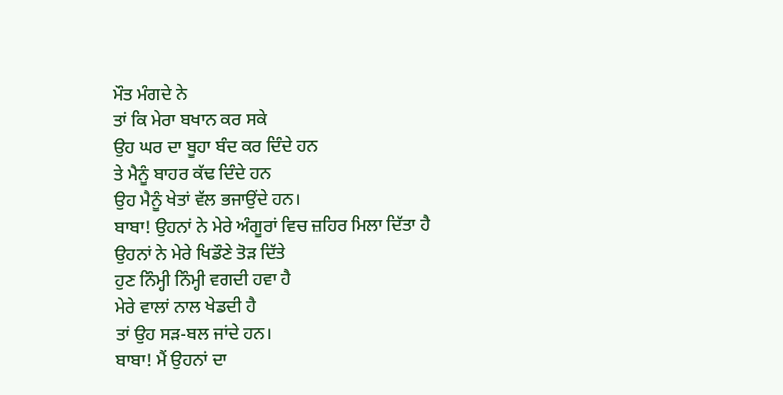ਮੌਤ ਮੰਗਦੇ ਨੇ
ਤਾਂ ਕਿ ਮੇਰਾ ਬਖਾਨ ਕਰ ਸਕੇ
ਉਹ ਘਰ ਦਾ ਬੂਹਾ ਬੰਦ ਕਰ ਦਿੰਦੇ ਹਨ
ਤੇ ਮੈਨੂੰ ਬਾਹਰ ਕੱਢ ਦਿੰਦੇ ਹਨ
ਉਹ ਮੈਨੂੰ ਖੇਤਾਂ ਵੱਲ ਭਜਾਉਂਦੇ ਹਨ।
ਬਾਬਾ! ਉਹਨਾਂ ਨੇ ਮੇਰੇ ਅੰਗੂਰਾਂ ਵਿਚ ਜ਼ਹਿਰ ਮਿਲਾ ਦਿੱਤਾ ਹੈ
ਉਹਨਾਂ ਨੇ ਮੇਰੇ ਖਿਡੌਣੇ ਤੋੜ ਦਿੱਤੇ
ਹੁਣ ਨਿੰਮ੍ਹੀ ਨਿੰਮ੍ਹੀ ਵਗਦੀ ਹਵਾ ਹੈ
ਮੇਰੇ ਵਾਲਾਂ ਨਾਲ ਖੇਡਦੀ ਹੈ
ਤਾਂ ਉਹ ਸੜ-ਬਲ ਜਾਂਦੇ ਹਨ।
ਬਾਬਾ! ਮੈਂ ਉਹਨਾਂ ਦਾ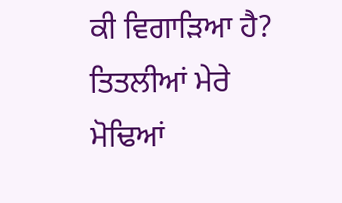ਕੀ ਵਿਗਾੜਿਆ ਹੈ?
ਤਿਤਲੀਆਂ ਮੇਰੇ ਮੋਢਿਆਂ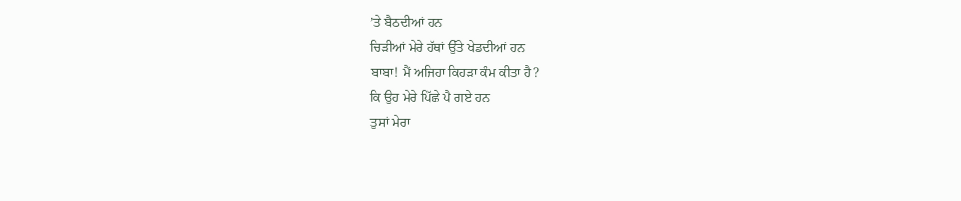’ਤੇ ਬੈਠਦੀਆਂ ਹਨ
ਚਿੜੀਆਂ ਮੇਰੇ ਹੱਥਾਂ ਉੱਤੇ ਖੇਡਦੀਆਂ ਹਨ
ਬਾਬਾ! ਮੈਂ ਅਜਿਹਾ ਕਿਹੜਾ ਕੰਮ ਕੀਤਾ ਹੈ?
ਕਿ ਉਹ ਮੇਰੇ ਪਿੱਛੇ ਪੈ ਗਏ ਹਨ
ਤੁਸਾਂ ਮੇਰਾ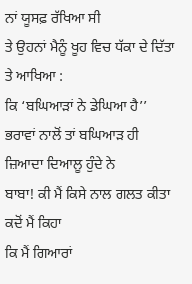ਨਾਂ ਯੂਸਫ਼ ਰੱਖਿਆ ਸੀ
ਤੇ ਉਹਨਾਂ ਮੈਨੂੰ ਖੂਹ ਵਿਚ ਧੱਕਾ ਦੇ ਦਿੱਤਾ
ਤੇ ਆਖਿਆ :
ਕਿ ‘ਬਘਿਆੜਾਂ ਨੇ ਡੇਘਿਆ ਹੈ’’
ਭਰਾਵਾਂ ਨਾਲੋਂ ਤਾਂ ਬਘਿਆੜ ਹੀ
ਜ਼ਿਆਦਾ ਦਿਆਲੂ ਹੁੰਦੇ ਨੇ
ਬਾਬਾ! ਕੀ ਮੈਂ ਕਿਸੇ ਨਾਲ ਗਲਤ ਕੀਤਾ
ਕਦੋਂ ਮੈਂ ਕਿਹਾ
ਕਿ ਮੈਂ ਗਿਆਰਾਂ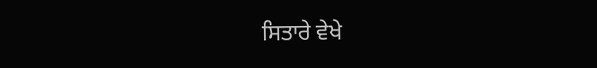ਸਿਤਾਰੇ ਵੇਖੇ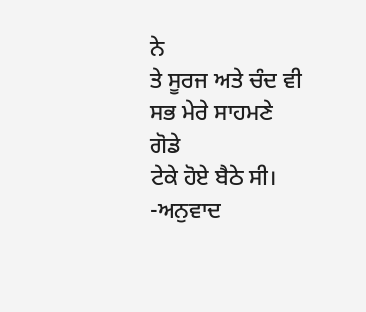ਨੇ
ਤੇ ਸੂਰਜ ਅਤੇ ਚੰਦ ਵੀ
ਸਭ ਮੇਰੇ ਸਾਹਮਣੇ ਗੋਡੇ
ਟੇਕੇ ਹੋਏ ਬੈਠੇ ਸੀ।
-ਅਨੁਵਾਦ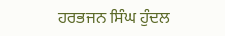ਹਰਭਜਨ ਸਿੰਘ ਹੁੰਦਲ